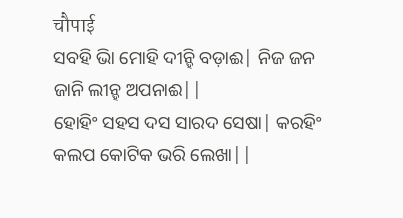चौपाई
ସବହି ଭାି ମୋହି ଦୀନ୍ହି ବଡ଼ାଈ| ନିଜ ଜନ ଜାନି ଲୀନ୍ହ ଅପନାଈ||
ହୋହିଂ ସହସ ଦସ ସାରଦ ସେଷା| କରହିଂ କଲପ କୋଟିକ ଭରି ଲେଖା||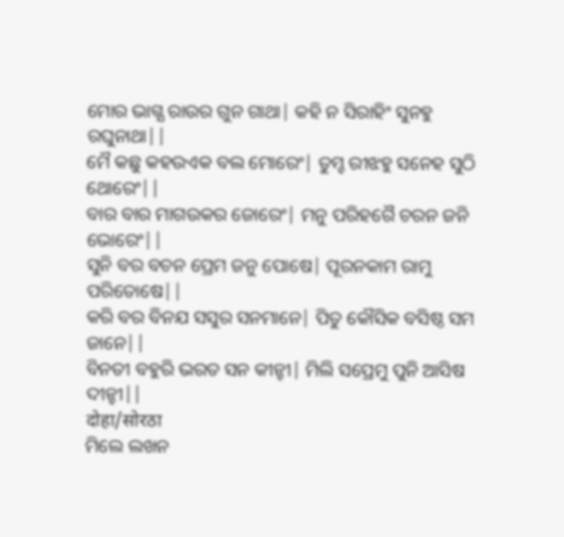ମୋର ଭାଗ୍ଯ ରାଉର ଗୁନ ଗାଥା| କହି ନ ସିରାହିଂ ସୁନହୁ ରଘୁନାଥା||
ମୈ କଛୁ କହଉଏକ ବଲ ମୋରେଂ| ତୁମ୍ହ ରୀଝହୁ ସନେହ ସୁଠି ଥୋରେଂ||
ବାର ବାର ମାଗଉକର ଜୋରେଂ| ମନୁ ପରିହରୈ ଚରନ ଜନି ଭୋରେଂ||
ସୁନି ବର ବଚନ ପ୍ରେମ ଜନୁ ପୋଷେ| ପୂରନକାମ ରାମୁ ପରିତୋଷେ||
କରି ବର ବିନଯ ସସୁର ସନମାନେ| ପିତୁ କୌସିକ ବସିଷ୍ଠ ସମ ଜାନେ||
ବିନତୀ ବହୁରି ଭରତ ସନ କୀନ୍ହୀ| ମିଲି ସପ୍ରେମୁ ପୁନି ଆସିଷ ଦୀନ୍ହୀ||
दोहा/सोरठा
ମିଲେ ଲଖନ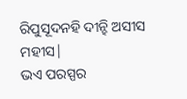ରିପୁସୂଦନହି ଦୀନ୍ହି ଅସୀସ ମହୀସ|
ଭଏ ପରସ୍ପର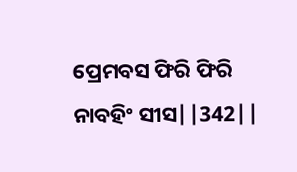ପ୍ରେମବସ ଫିରି ଫିରି ନାବହିଂ ସୀସ||342||